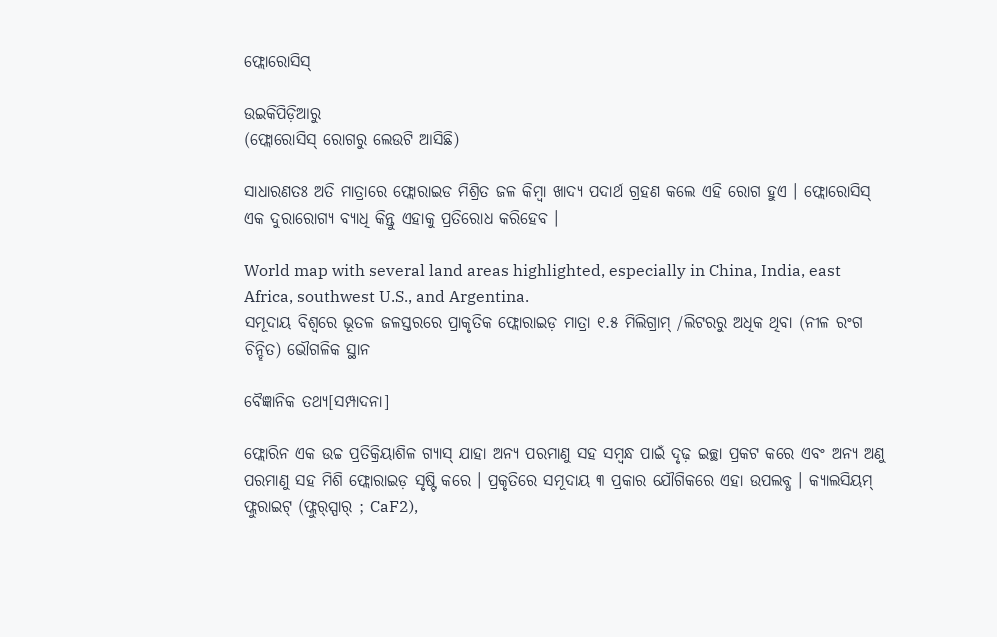ଫ୍ଲୋରୋସିସ୍‌

ଉଇକିପିଡ଼ିଆ‌ରୁ
(ଫ୍ଲୋରୋସିସ୍ ରୋଗରୁ ଲେଉଟି ଆସିଛି)

ସାଧାରଣତଃ ଅତି ମାତ୍ରାରେ ଫ୍ଲୋରାଇଡ ମିଶ୍ରିତ ଜଳ କିମ୍ବା ଖାଦ୍ୟ ପଦାର୍ଥ ଗ୍ରହଣ କଲେ ଏହି ରୋଗ ହୁଏ । ଫ୍ଲୋରୋସିସ୍‍ ଏକ ଦୁରାରୋଗ୍ୟ ବ୍ୟାଧି କିନ୍ତୁ ଏହାକୁ ପ୍ରତିରୋଧ କରିହେବ ।

World map with several land areas highlighted, especially in China, India, east Africa, southwest U.S., and Argentina.
ସମୂଦାୟ ବିଶ୍ୱରେ ଭୂତଳ ଜଳସ୍ତରରେ ପ୍ରାକୃତିକ ଫ୍ଲୋରାଇଡ଼ ମାତ୍ରା ୧.୫ ମିଲିଗ୍ରାମ୍ /ଲିଟରରୁ ଅଧିକ ଥିବା (ନୀଳ ରଂଗ ଚିନ୍ହିତ) ଭୌଗଳିକ ସ୍ଥାନ

ବୈଜ୍ଞାନିକ ତଥ୍ୟ[ସମ୍ପାଦନା]

ଫ୍ଲୋରିନ ଏକ ଉଚ୍ଚ ପ୍ରତିକ୍ରିୟାଶିଳ ଗ୍ୟାସ୍ ଯାହା ଅନ୍ୟ ପରମାଣୁ ସହ ସମ୍ବନ୍ଧ ପାଇଁ ଦୃଢ଼ ଇଚ୍ଛା ପ୍ରକଟ କରେ ଏବଂ ଅନ୍ୟ ଅଣୁ ପରମାଣୁ ସହ ମିଶି ଫ୍ଲୋରାଇଡ଼ ସୃଷ୍ଟି କରେ । ପ୍ରକୃତିରେ ସମୂଦାୟ ୩ ପ୍ରକାର ଯୌଗିକରେ ଏହା ଉପଲବ୍ଧ । କ୍ୟାଲସିୟମ୍ ଫ୍ଲୁରାଇଟ୍ (ଫ୍ଲୁର୍‌ସ୍ପାର୍ ; CaF2),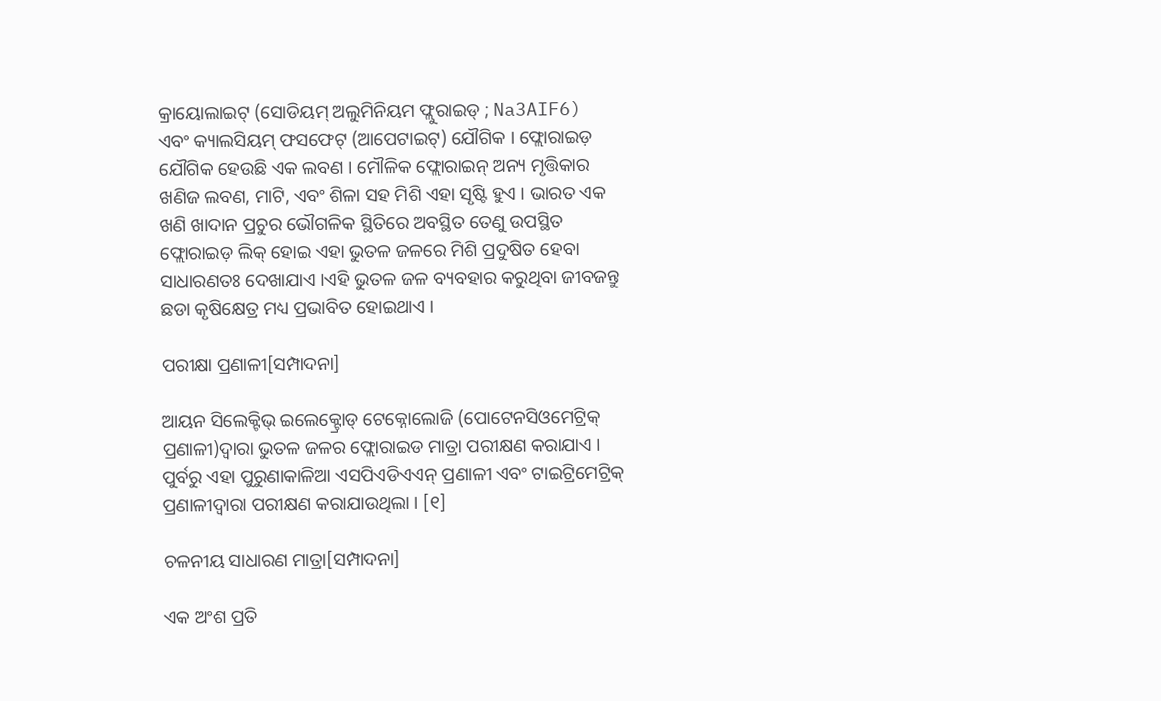କ୍ରାୟୋଲାଇଟ୍ (ସୋଡିୟମ୍ ଅଲୁମିନିୟମ ଫ୍ଲୁରାଇଡ୍ ; Na3AIF6) ଏବଂ କ୍ୟାଲସିୟମ୍ ଫସଫେଟ୍ (ଆପେଟାଇଟ୍) ଯୌଗିକ । ଫ୍ଲୋରାଇଡ଼ ଯୌଗିକ ହେଉଛି ଏକ ଲବଣ । ମୌଳିକ ଫ୍ଲୋରାଇନ୍ ଅନ୍ୟ ମୃତ୍ତିକାର ଖଣିଜ ଲବଣ, ମାଟି, ଏବଂ ଶିଳା ସହ ମିଶି ଏହା ସୃଷ୍ଟି ହୁଏ । ଭାରତ ଏକ ଖଣି ଖାଦାନ ପ୍ରଚୁର ଭୌଗଳିକ ସ୍ଥିତିରେ ଅବସ୍ଥିତ ତେଣୁ ଉପସ୍ଥିତ ଫ୍ଲୋରାଇଡ଼ ଲିକ୍ ହୋଇ ଏହା ଭୁତଳ ଜଳରେ ମିଶି ପ୍ରଦୁଷିତ ହେବା ସାଧାରଣତଃ ଦେଖାଯାଏ ।ଏହି ଭୁତଳ ଜଳ ବ୍ୟବହାର କରୁଥିବା ଜୀବଜନ୍ତୁ ଛଡା କୃଷିକ୍ଷେତ୍ର ମଧ୍ୟ ପ୍ରଭାବିତ ହୋଇଥାଏ ।

ପରୀକ୍ଷା ପ୍ରଣାଳୀ[ସମ୍ପାଦନା]

ଆୟନ ସିଲେକ୍ଟିଭ୍ ଇଲେକ୍ଟ୍ରୋଡ୍ ଟେକ୍ନୋଲୋଜି (ପୋଟେନସିଓମେଟ୍ରିକ୍ ପ୍ରଣାଳୀ)ଦ୍ୱାରା ଭୁତଳ ଜଳର ଫ୍ଲୋରାଇଡ ମାତ୍ରା ପରୀକ୍ଷଣ କରାଯାଏ । ପୁର୍ବରୁ ଏହା ପୁରୁଣାକାଳିଆ ଏସପିଏଡିଏଏନ୍ ପ୍ରଣାଳୀ ଏବଂ ଟାଇଟ୍ରିମେଟ୍ରିକ୍ ପ୍ରଣାଳୀଦ୍ୱାରା ପରୀକ୍ଷଣ କରାଯାଉଥିଲା । [୧]

ଚଳନୀୟ ସାଧାରଣ ମାତ୍ରା[ସମ୍ପାଦନା]

ଏକ ଅଂଶ ପ୍ରତି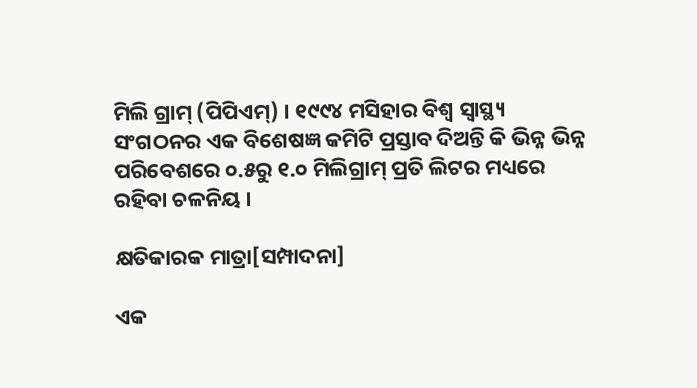ମିଲି ଗ୍ରାମ୍ (ପିପିଏମ୍) । ୧୯୯୪ ମସିହାର ବିଶ୍ୱ ସ୍ୱାସ୍ଥ୍ୟ ସଂଗଠନର ଏକ ବିଶେଷଜ୍ଞ କମିଟି ପ୍ରସ୍ତାବ ଦିଅନ୍ତି କି ଭିନ୍ନ ଭିନ୍ନ ପରିବେଶରେ ୦.୫ରୁ ୧.୦ ମିଲିଗ୍ରାମ୍ ପ୍ରତି ଲିଟର ମଧ୍ୟରେ ରହିବା ଚଳନିୟ ।

କ୍ଷତିକାରକ ମାତ୍ରା[ସମ୍ପାଦନା]

ଏକ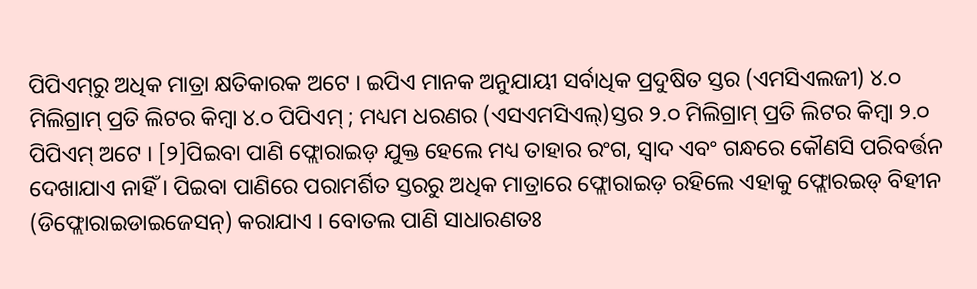ପିପିଏମ୍‌ରୁ ଅଧିକ ମାତ୍ରା କ୍ଷତିକାରକ ଅଟେ । ଇପିଏ ମାନକ ଅନୁଯାୟୀ ସର୍ବାଧିକ ପ୍ରଦୁଷିତ ସ୍ତର (ଏମସିଏଲଜୀ) ୪.୦ ମିଲିଗ୍ରାମ୍ ପ୍ରତି ଲିଟର କିମ୍ବା ୪.୦ ପିପିଏମ୍ ; ମଧ୍ୟମ ଧରଣର (ଏସଏମସିଏଲ୍)ସ୍ତର ୨.୦ ମିଲିଗ୍ରାମ୍ ପ୍ରତି ଲିଟର କିମ୍ବା ୨.୦ ପିପିଏମ୍ ଅଟେ । [୨]ପିଇବା ପାଣି ଫ୍ଲୋରାଇଡ଼ ଯୁକ୍ତ ହେଲେ ମଧ୍ୟ ତାହାର ରଂଗ, ସ୍ୱାଦ ଏବଂ ଗନ୍ଧରେ କୌଣସି ପରିବର୍ତ୍ତନ ଦେଖାଯାଏ ନାହିଁ । ପିଇବା ପାଣିରେ ପରାମର୍ଶିତ ସ୍ତରରୁ ଅଧିକ ମାତ୍ରାରେ ଫ୍ଲୋରାଇଡ଼ ରହିଲେ ଏହାକୁ ଫ୍ଲୋରଇଡ୍ ବିହୀନ (ଡିଫ୍ଲୋରାଇଡାଇଜେସନ୍) କରାଯାଏ । ବୋତଲ ପାଣି ସାଧାରଣତଃ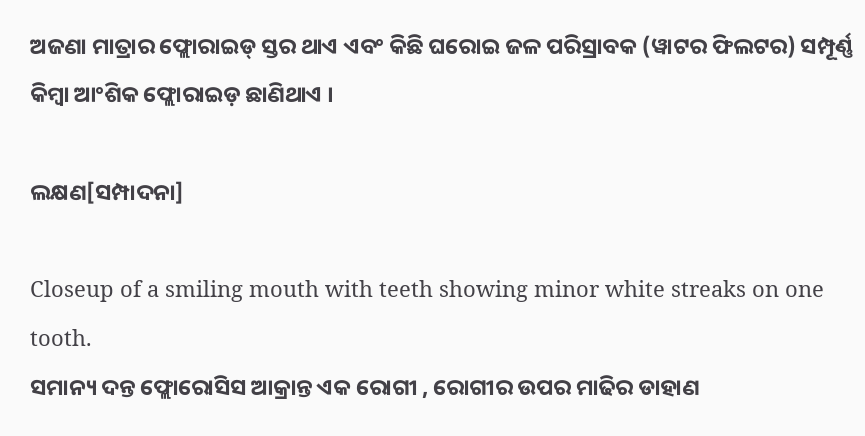ଅଜଣା ମାତ୍ରାର ଫ୍ଲୋରାଇଡ୍ ସ୍ତର ଥାଏ ଏବଂ କିଛି ଘରୋଇ ଜଳ ପରିସ୍ରାବକ (ୱାଟର ଫିଲଟର) ସମ୍ପୂର୍ଣ୍ଣ କିମ୍ବା ଆଂଶିକ ଫ୍ଲୋରାଇଡ଼ ଛାଣିଥାଏ ।

ଲକ୍ଷଣ[ସମ୍ପାଦନା]

Closeup of a smiling mouth with teeth showing minor white streaks on one tooth.
ସମାନ୍ୟ ଦନ୍ତ ଫ୍ଲୋରୋସିସ ଆକ୍ରାନ୍ତ ଏକ ରୋଗୀ , ରୋଗୀର ଉପର ମାଢିର ଡାହାଣ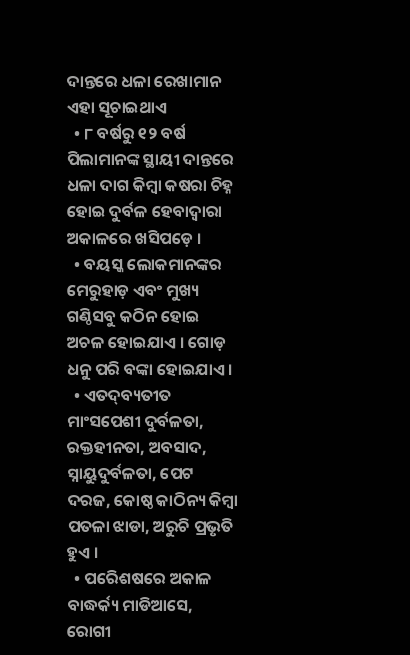ଦାନ୍ତରେ ଧଳା ରେଖାମାନ ଏହା ସୂଚାଇଥାଏ
  • ୮ ବର୍ଷରୁ ୧୨ ବର୍ଷ ପିଲାମାନଙ୍କ ସ୍ଥାୟୀ ଦାନ୍ତରେ ଧଳା ଦାଗ କିମ୍ବା କଷରା ଚିହ୍ନ ହୋଇ ଦୁର୍ବଳ ହେବାଦ୍ୱାରା ଅକାଳରେ ଖସିପଡ଼େ ।
  • ବୟସ୍କ ଲୋକମାନଙ୍କର ମେରୁହାଡ଼ ଏବଂ ମୁଖ୍ୟ ଗଣ୍ଠିସବୁ କଠିନ ହୋଇ ଅଚଳ ହୋଇଯାଏ । ଗୋଡ଼ ଧନୁ ପରି ବଙ୍କା ହୋଇଯାଏ ।
  • ଏତଦ୍‍ବ୍ୟତୀତ ମାଂସପେଶୀ ଦୁର୍ବଳତା, ରକ୍ତହୀନତା, ଅବସାଦ, ସ୍ନାୟୁଦୁର୍ବଳତା, ପେଟ ଦରଜ, କୋଷ୍ଠ କାଠିନ୍ୟ କିମ୍ବା ପତଳା ଝାଡା, ଅରୁଚି ପ୍ରଭୃତି ହୁଏ ।
  • ପରେିଶଷରେ ଅକାଳ ବାଦ୍ଧର୍କ୍ୟ ମାଡିଆସେ, ରୋଗୀ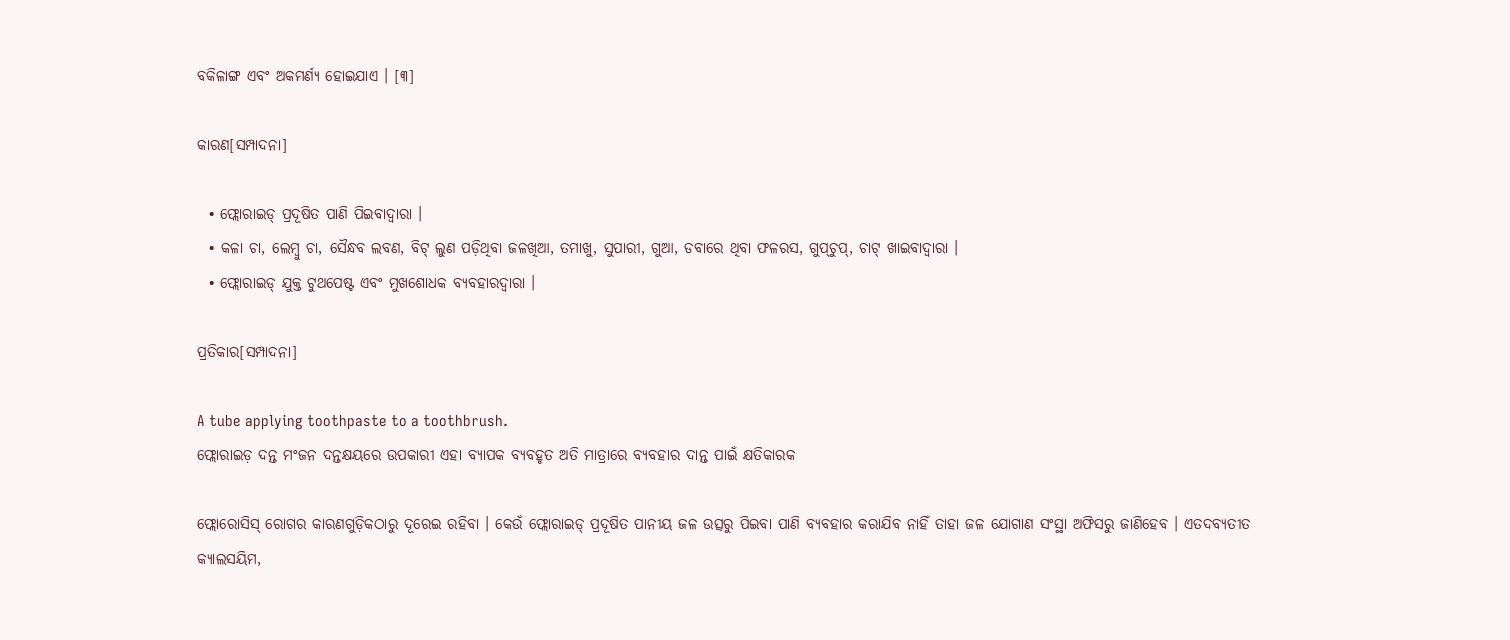ବକିଳାଙ୍ଗ ଏବଂ ଅକମର୍ଣ୍ୟ ହୋଇଯାଏ । [୩]

କାରଣ[ସମ୍ପାଦନା]

  • ଫ୍ଲୋରାଇଡ୍‍ ପ୍ରଦୂଷିତ ପାଣି ପିଇବାଦ୍ୱାରା ।
  • କଳା ଚା, ଲେମ୍ବୁ ଚା, ସୈନ୍ଧବ ଲବଣ, ବିଟ୍‍ ଲୁଣ ପଡ଼ିଥିବା ଜଳଖିଆ, ତମାଖୁ, ସୁପାରୀ, ଗୁଆ, ଡବାରେ ଥିବା ଫଳରସ, ଗୁପ୍‍ଚୁପ୍‍, ଚାଟ୍‍ ଖାଇବାଦ୍ୱାରା ।
  • ଫ୍ଲୋରାଇଡ୍‍ ଯୁକ୍ତ ଟୁଥପେଷ୍ଟ ଏବଂ ମୁଖଶୋଧକ ବ୍ୟବହାରଦ୍ୱାରା ।

ପ୍ରତିକାର[ସମ୍ପାଦନା]

A tube applying toothpaste to a toothbrush.
ଫ୍ଲୋରାଇଡ଼ ଦନ୍ତ ମଂଜନ ଦନ୍ତକ୍ଷୟରେ ଉପକାରୀ ଏହା ବ୍ୟାପକ ବ୍ୟବହୃତ ଅତି ମାତ୍ରାରେ ବ୍ୟବହାର ଦାନ୍ତ ପାଇଁ କ୍ଷତିକାରକ

ଫ୍ଲୋରୋସିସ୍‍ ରୋଗର କାରଣଗୁଡ଼ିକଠାରୁ ଦୂରେଇ ରହିବା । କେଉଁ ଫ୍ଲୋରାଇଡ୍‍ ପ୍ରଦୂଷିତ ପାନୀୟ ଜଳ ଉତ୍ସରୁ ପିଇବା ପାଣି ବ୍ୟବହାର କରାଯିବ ନାହିଁ ତାହା ଜଳ ଯୋଗାଣ ସଂସ୍ଥା ଅଫିସରୁ ଜାଣିହେବ । ଏତଦବ୍ୟତୀତ କ୍ୟାଲସୟିମ,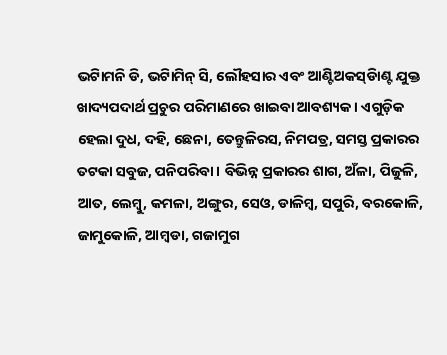ଭଟିାମନି ଡି, ଭଟିାମିନ୍ ସି, ଲୌହସାର ଏବଂ ଆଣ୍ଟିଅକସ୍‍ଡିାଣ୍ଟ ଯୁକ୍ତ ଖାଦ୍ୟପଦାର୍ଥ ପ୍ରଚୁର ପରିମାଣରେ ଖାଇବା ଆବଶ୍ୟକ । ଏଗୁଡ଼ିକ ହେଲା ଦୁଧ, ଦହି, ଛେନା, ତେନ୍ତୁଳିରସ, ନିମପତ୍ର, ସମସ୍ତ ପ୍ରକାରର ତଟକା ସବୁଜ, ପନିପରିବା । ବିଭିନ୍ନ ପ୍ରକାରର ଶାଗ, ଅଁଳା, ପିଜୁଳି, ଆତ, ଲେମ୍ବୁ, କମଳା, ଅଙ୍ଗୁର, ସେଓ, ଡାଳିମ୍ବ, ସପୁରି, ବରକୋଳି, ଜାମୁକୋଳି, ଆମ୍ବଡା, ଗଜାମୁଗ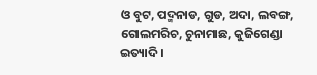ଓ ବୁଟ, ପଦ୍ମନାଡ, ଗୁଡ, ଅଦା, ଲବଙ୍ଗ, ଗୋଲମରିଚ, ଚୁନାମାଛ, କୁଜିଗେଣ୍ଡା ଇତ୍ୟାଦି ।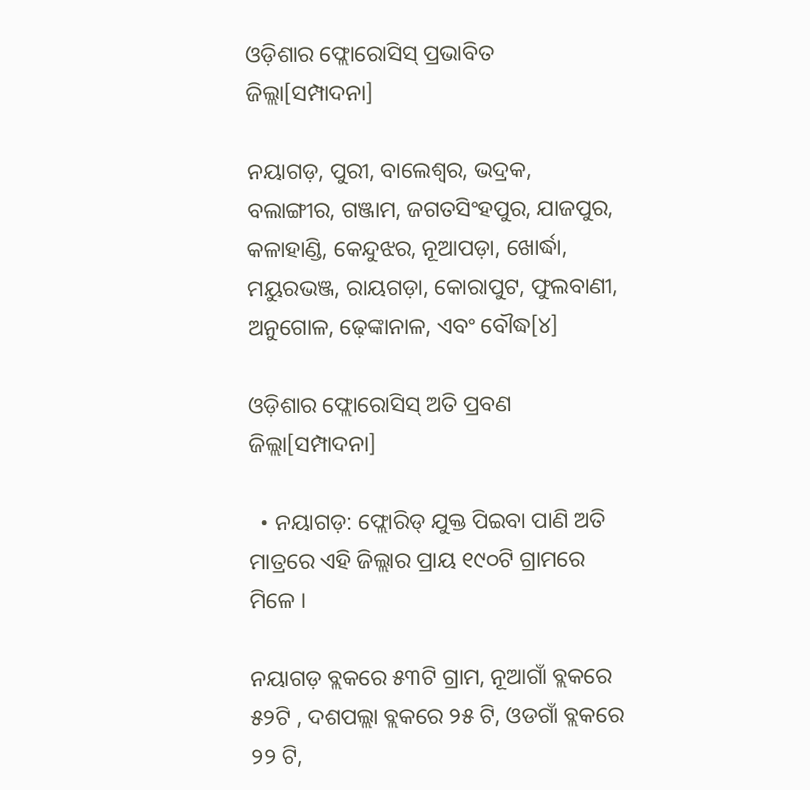ଓଡ଼ିଶାର ଫ୍ଲୋରୋସିସ୍ ପ୍ରଭାବିତ ଜିଲ୍ଲା[ସମ୍ପାଦନା]

ନୟାଗଡ଼, ପୁରୀ, ବାଲେଶ୍ୱର, ଭଦ୍ରକ, ବଲାଙ୍ଗୀର, ଗଞ୍ଜାମ, ଜଗତସିଂହପୁର, ଯାଜପୁର, କଳାହାଣ୍ଡି, କେନ୍ଦୁଝର, ନୂଆପଡ଼ା, ଖୋର୍ଦ୍ଧା, ମୟୁରଭଞ୍ଜ, ରାୟଗଡ଼ା, କୋରାପୁଟ, ଫୁଲବାଣୀ, ଅନୁଗୋଳ, ଢ଼େଙ୍କାନାଳ, ଏବଂ ବୌଦ୍ଧ[୪]

ଓଡ଼ିଶାର ଫ୍ଲୋରୋସିସ୍ ଅତି ପ୍ରବଣ ଜିଲ୍ଲା[ସମ୍ପାଦନା]

  • ନୟାଗଡ଼: ଫ୍ଲୋରିଡ୍ ଯୁକ୍ତ ପିଇବା ପାଣି ଅତି ମାତ୍ରରେ ଏହି ଜିଲ୍ଲାର ପ୍ରାୟ ୧୯୦ଟି ଗ୍ରାମରେ ମିଳେ ।

ନୟାଗଡ଼ ବ୍ଲକରେ ୫୩ଟି ଗ୍ରାମ, ନୂଆଗାଁ ବ୍ଲକରେ ୫୨ଟି , ଦଶପଲ୍ଲା ବ୍ଲକରେ ୨୫ ଟି, ଓଡଗାଁ ବ୍ଲକରେ ୨୨ ଟି,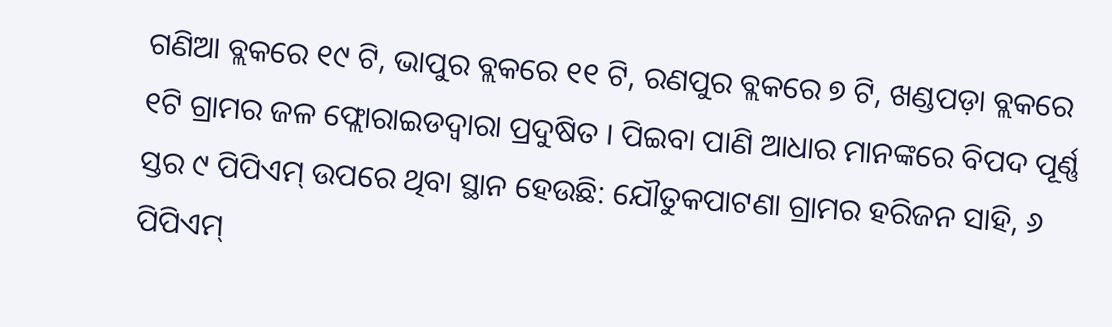ଗଣିଆ ବ୍ଲକରେ ୧୯ ଟି, ଭାପୁର ବ୍ଲକରେ ୧୧ ଟି, ରଣପୁର ବ୍ଲକରେ ୭ ଟି, ଖଣ୍ଡପଡ଼ା ବ୍ଲକରେ ୧ଟି ଗ୍ରାମର ଜଳ ଫ୍ଲୋରାଇଡଦ୍ୱାରା ପ୍ରଦୁଷିତ । ପିଇବା ପାଣି ଆଧାର ମାନଙ୍କରେ ବିପଦ ପୂର୍ଣ୍ଣ ସ୍ତର ୯ ପିପିଏମ୍ ଉପରେ ଥିବା ସ୍ଥାନ ହେଉଛି: ଯୌତୁକପାଟଣା ଗ୍ରାମର ହରିଜନ ସାହି, ୬ ପିପିଏମ୍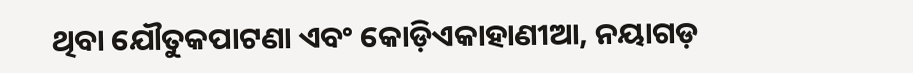ଥିବା ଯୌତୁକପାଟଣା ଏବଂ କୋଡ଼ିଏକାହାଣୀଆ, ନୟାଗଡ଼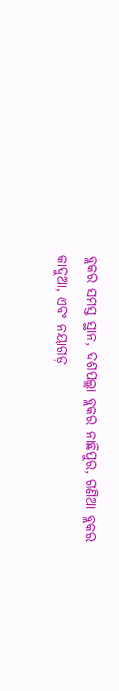ବ୍ଲକର ସମସ୍ତ ସ୍ଥାନ, ଦଶପଲ୍ଲା ବ୍ଲକର ନାଛିପୁର, ଗଣିଆ ବ୍ଲକର କାଦୁଆ, ଏବଂ ନୟାଗଡ଼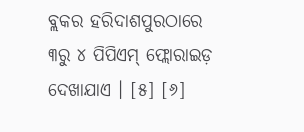ବ୍ଲକର ହରିଦାଶପୁରଠାରେ ୩ରୁ ୪ ପିପିଏମ୍ ଫ୍ଲୋରାଇଡ଼ ଦେଖାଯାଏ । [୫] [୬]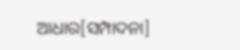ଆଧାର[ସମ୍ପାଦନା]